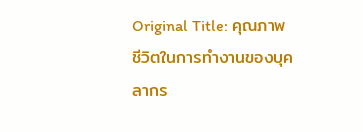Original Title: คุณภาพชีวิตในการทำงานของบุคลากร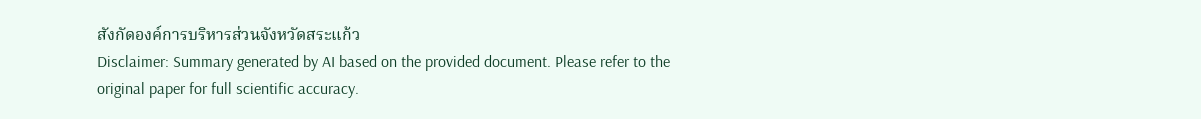สังกัดองค์การบริหารส่วนจังหวัดสระแก้ว
Disclaimer: Summary generated by AI based on the provided document. Please refer to the original paper for full scientific accuracy.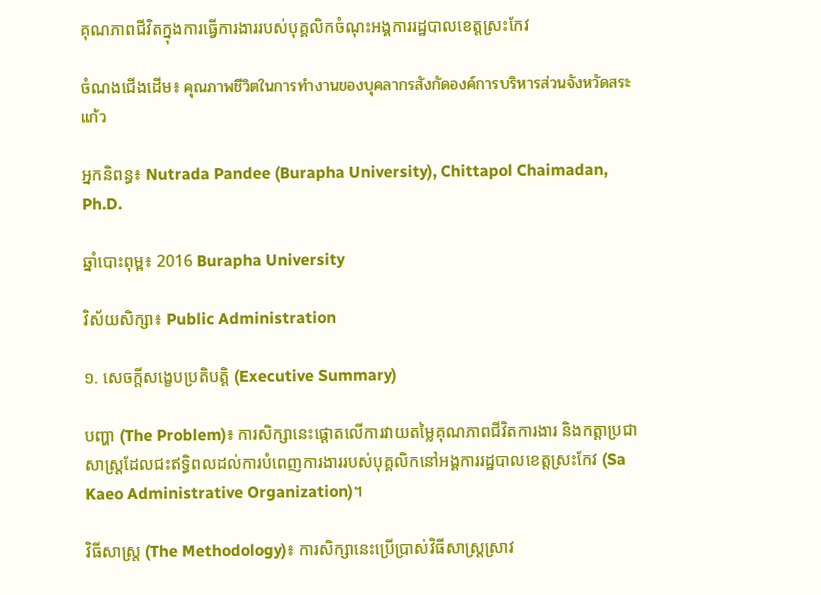គុណភាពជីវិតក្នុងការធ្វើការងាររបស់បុគ្គលិកចំណុះអង្គការរដ្ឋបាលខេត្តស្រះកែវ

ចំណងជើងដើម៖ คุณภาพชีวิตในการทำงานของบุคลากรสังกัดองค์การบริหารส่วนจังหวัดสระแก้ว

អ្នកនិពន្ធ៖ Nutrada Pandee (Burapha University), Chittapol Chaimadan, Ph.D.

ឆ្នាំបោះពុម្ព៖ 2016 Burapha University

វិស័យសិក្សា៖ Public Administration

១. សេចក្តីសង្ខេបប្រតិបត្តិ (Executive Summary)

បញ្ហា (The Problem)៖ ការសិក្សានេះផ្តោតលើការវាយតម្លៃគុណភាពជីវិតការងារ និងកត្តាប្រជាសាស្ត្រដែលជះឥទ្ធិពលដល់ការបំពេញការងាររបស់បុគ្គលិកនៅអង្គការរដ្ឋបាលខេត្តស្រះកែវ (Sa Kaeo Administrative Organization)។

វិធីសាស្ត្រ (The Methodology)៖ ការសិក្សានេះប្រើប្រាស់វិធីសាស្ត្រស្រាវ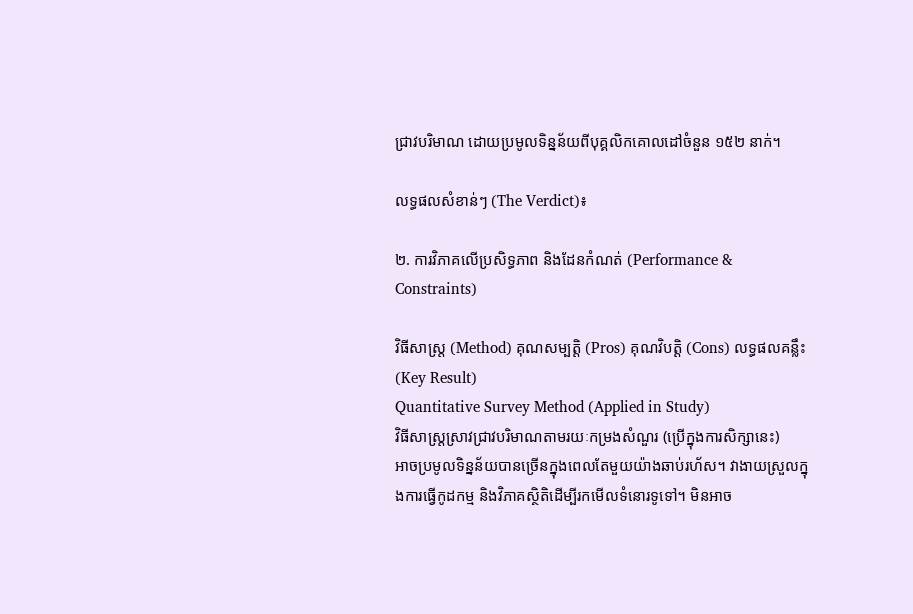ជ្រាវបរិមាណ ដោយប្រមូលទិន្នន័យពីបុគ្គលិកគោលដៅចំនួន ១៥២ នាក់។

លទ្ធផលសំខាន់ៗ (The Verdict)៖

២. ការវិភាគលើប្រសិទ្ធភាព និងដែនកំណត់ (Performance & Constraints)

វិធីសាស្ត្រ (Method) គុណសម្បត្តិ (Pros) គុណវិបត្តិ (Cons) លទ្ធផលគន្លឹះ (Key Result)
Quantitative Survey Method (Applied in Study)
វិធីសាស្ត្រស្រាវជ្រាវបរិមាណតាមរយៈកម្រងសំណួរ (ប្រើក្នុងការសិក្សានេះ)
អាចប្រមូលទិន្នន័យបានច្រើនក្នុងពេលតែមួយយ៉ាងឆាប់រហ័ស។ វាងាយស្រួលក្នុងការធ្វើកូដកម្ម និងវិភាគស្ថិតិដើម្បីរកមើលទំនោរទូទៅ។ មិនអាច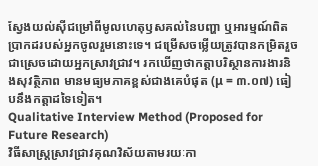ស្វែងយល់ស៊ីជម្រៅពីមូលហេតុឫសគល់នៃបញ្ហា ឬអារម្មណ៍ពិតប្រាកដរបស់អ្នកចូលរួមនោះទេ។ ជម្រើសចម្លើយត្រូវបានកម្រិតរួចជាស្រេចដោយអ្នកស្រាវជ្រាវ។ រកឃើញថាកត្តាបរិស្ថានការងារនិងសុវត្ថិភាព មានមធ្យមភាគខ្ពស់ជាងគេបំផុត (μ = ៣.០៧) ធៀបនឹងកត្តាដទៃទៀត។
Qualitative Interview Method (Proposed for Future Research)
វិធីសាស្ត្រស្រាវជ្រាវគុណវិស័យតាមរយៈកា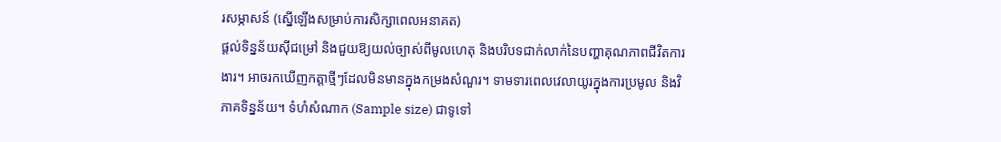រសម្ភាសន៍ (ស្នើឡើងសម្រាប់ការសិក្សាពេលអនាគត)
ផ្តល់ទិន្នន័យស៊ីជម្រៅ និងជួយឱ្យយល់ច្បាស់ពីមូលហេតុ និងបរិបទជាក់លាក់នៃបញ្ហាគុណភាពជីវិតការងារ។ អាចរកឃើញកត្តាថ្មីៗដែលមិនមានក្នុងកម្រងសំណួរ។ ទាមទារពេលវេលាយូរក្នុងការប្រមូល និងវិភាគទិន្នន័យ។ ទំហំសំណាក (Sample size) ជាទូទៅ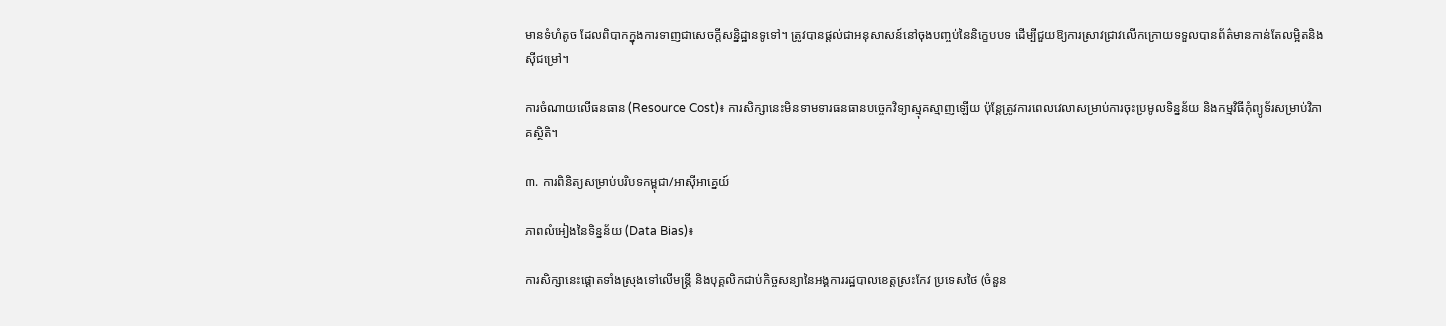មានទំហំតូច ដែលពិបាកក្នុងការទាញជាសេចក្តីសន្និដ្ឋានទូទៅ។ ត្រូវបានផ្តល់ជាអនុសាសន៍នៅចុងបញ្ចប់នៃនិក្ខេបបទ ដើម្បីជួយឱ្យការស្រាវជ្រាវលើកក្រោយទទួលបានព័ត៌មានកាន់តែលម្អិតនិងស៊ីជម្រៅ។

ការចំណាយលើធនធាន (Resource Cost)៖ ការសិក្សានេះមិនទាមទារធនធានបច្ចេកវិទ្យាស្មុគស្មាញឡើយ ប៉ុន្តែត្រូវការពេលវេលាសម្រាប់ការចុះប្រមូលទិន្នន័យ និងកម្មវិធីកុំព្យូទ័រសម្រាប់វិភាគស្ថិតិ។

៣. ការពិនិត្យសម្រាប់បរិបទកម្ពុជា/អាស៊ីអាគ្នេយ៍

ភាពលំអៀងនៃទិន្នន័យ (Data Bias)៖

ការសិក្សានេះផ្តោតទាំងស្រុងទៅលើមន្ត្រី និងបុគ្គលិកជាប់កិច្ចសន្យានៃអង្គការរដ្ឋបាលខេត្តស្រះកែវ ប្រទេសថៃ (ចំនួន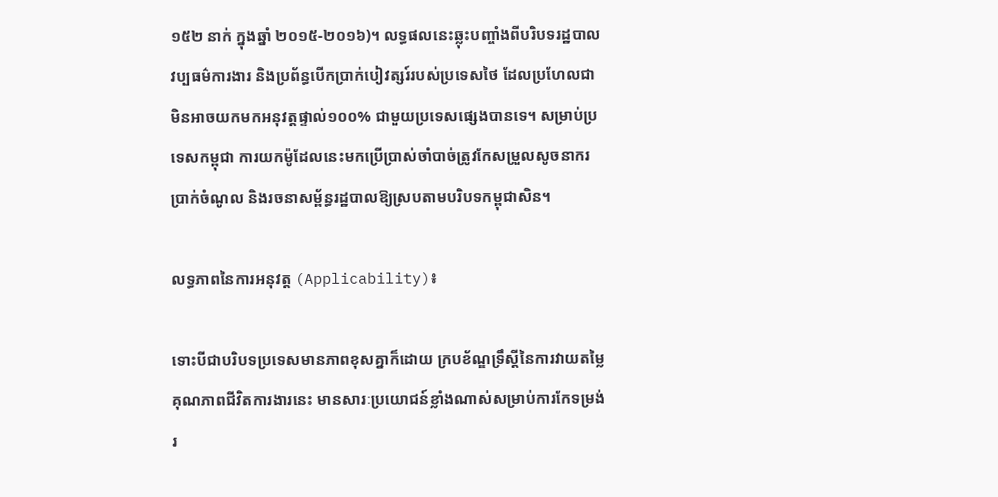១៥២ នាក់ ក្នុងឆ្នាំ ២០១៥-២០១៦)។ លទ្ធផលនេះឆ្លុះបញ្ចាំងពីបរិបទរដ្ឋបាល វប្បធម៌ការងារ និងប្រព័ន្ធបើកប្រាក់បៀវត្សរ៍របស់ប្រទេសថៃ ដែលប្រហែលជាមិនអាចយកមកអនុវត្តផ្ទាល់១០០% ជាមួយប្រទេសផ្សេងបានទេ។ សម្រាប់ប្រទេសកម្ពុជា ការយកម៉ូដែលនេះមកប្រើប្រាស់ចាំបាច់ត្រូវកែសម្រួលសូចនាករប្រាក់ចំណូល និងរចនាសម្ព័ន្ធរដ្ឋបាលឱ្យស្របតាមបរិបទកម្ពុជាសិន។

លទ្ធភាពនៃការអនុវត្ត (Applicability)៖

ទោះបីជាបរិបទប្រទេសមានភាពខុសគ្នាក៏ដោយ ក្របខ័ណ្ឌទ្រឹស្តីនៃការវាយតម្លៃគុណភាពជីវិតការងារនេះ មានសារៈប្រយោជន៍ខ្លាំងណាស់សម្រាប់ការកែទម្រង់រ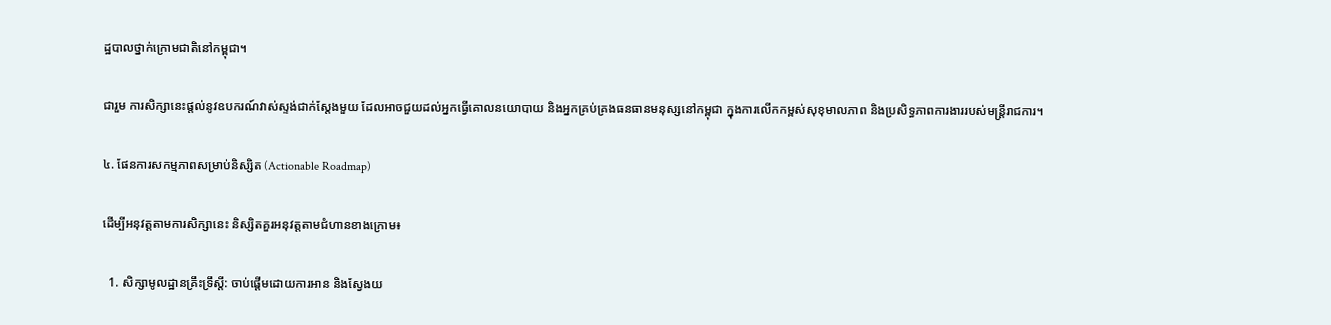ដ្ឋបាលថ្នាក់ក្រោមជាតិនៅកម្ពុជា។

ជារួម ការសិក្សានេះផ្តល់នូវឧបករណ៍វាស់ស្ទង់ជាក់ស្តែងមួយ ដែលអាចជួយដល់អ្នកធ្វើគោលនយោបាយ និងអ្នកគ្រប់គ្រងធនធានមនុស្សនៅកម្ពុជា ក្នុងការលើកកម្ពស់សុខុមាលភាព និងប្រសិទ្ធភាពការងាររបស់មន្ត្រីរាជការ។

៤. ផែនការសកម្មភាពសម្រាប់និស្សិត (Actionable Roadmap)

ដើម្បីអនុវត្តតាមការសិក្សានេះ និស្សិតគួរអនុវត្តតាមជំហានខាងក្រោម៖

  1. សិក្សាមូលដ្ឋានគ្រឹះទ្រឹស្តី: ចាប់ផ្តើមដោយការអាន និងស្វែងយ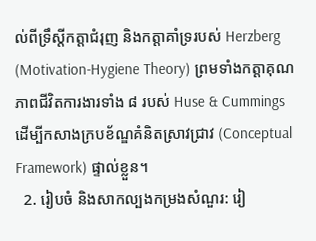ល់ពីទ្រឹស្តីកត្តាជំរុញ និងកត្តាគាំទ្ររបស់ Herzberg (Motivation-Hygiene Theory) ព្រមទាំងកត្តាគុណភាពជីវិតការងារទាំង ៨ របស់ Huse & Cummings ដើម្បីកសាងក្របខ័ណ្ឌគំនិតស្រាវជ្រាវ (Conceptual Framework) ផ្ទាល់ខ្លួន។
  2. រៀបចំ និងសាកល្បងកម្រងសំណួរ: រៀ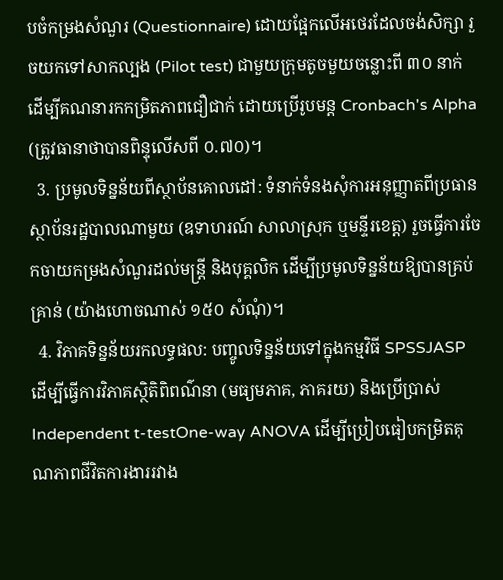បចំកម្រងសំណួរ (Questionnaire) ដោយផ្អែកលើអថេរដែលចង់សិក្សា រួចយកទៅសាកល្បង (Pilot test) ជាមួយក្រុមតូចមួយចន្លោះពី ៣០ នាក់ ដើម្បីគណនារកកម្រិតភាពជឿជាក់ ដោយប្រើរូបមន្ត Cronbach's Alpha (ត្រូវធានាថាបានពិន្ទុលើសពី ០.៧០)។
  3. ប្រមូលទិន្នន័យពីស្ថាប័នគោលដៅ: ទំនាក់ទំនងសុំការអនុញ្ញាតពីប្រធានស្ថាប័នរដ្ឋបាលណាមួយ (ឧទាហរណ៍ សាលាស្រុក ឬមន្ទីរខេត្ត) រួចធ្វើការចែកចាយកម្រងសំណួរដល់មន្ត្រី និងបុគ្គលិក ដើម្បីប្រមូលទិន្នន័យឱ្យបានគ្រប់គ្រាន់ (យ៉ាងហោចណាស់ ១៥០ សំណុំ)។
  4. វិភាគទិន្នន័យរកលទ្ធផល: បញ្ចូលទិន្នន័យទៅក្នុងកម្មវិធី SPSSJASP ដើម្បីធ្វើការវិភាគស្ថិតិពិពណ៌នា (មធ្យមភាគ, ភាគរយ) និងប្រើប្រាស់ Independent t-testOne-way ANOVA ដើម្បីប្រៀបធៀបកម្រិតគុណភាពជីវិតការងាររវាង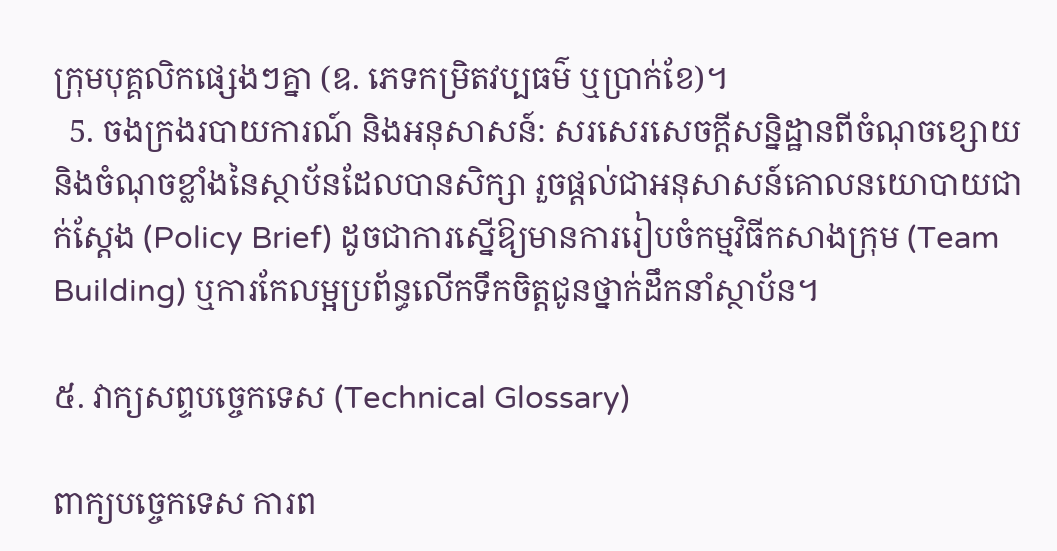ក្រុមបុគ្គលិកផ្សេងៗគ្នា (ឧ. ភេទកម្រិតវប្បធម៌ ឬប្រាក់ខែ)។
  5. ចងក្រងរបាយការណ៍ និងអនុសាសន៍: សរសេរសេចក្តីសន្និដ្ឋានពីចំណុចខ្សោយនិងចំណុចខ្លាំងនៃស្ថាប័នដែលបានសិក្សា រួចផ្តល់ជាអនុសាសន៍គោលនយោបាយជាក់ស្តែង (Policy Brief) ដូចជាការស្នើឱ្យមានការរៀបចំកម្មវិធីកសាងក្រុម (Team Building) ឬការកែលម្អប្រព័ន្ធលើកទឹកចិត្តជូនថ្នាក់ដឹកនាំស្ថាប័ន។

៥. វាក្យសព្ទបច្ចេកទេស (Technical Glossary)

ពាក្យបច្ចេកទេស ការព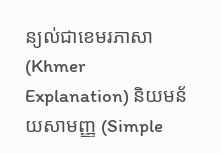ន្យល់ជាខេមរភាសា (Khmer Explanation) និយមន័យសាមញ្ញ (Simple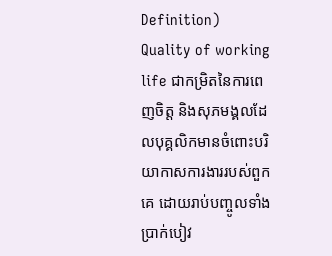Definition)
Quality of working life ជាកម្រិតនៃការពេញចិត្ត និងសុភមង្គលដែលបុគ្គលិកមានចំពោះបរិយាកាសការងាររបស់ពួកគេ ដោយរាប់បញ្ចូលទាំងប្រាក់បៀវ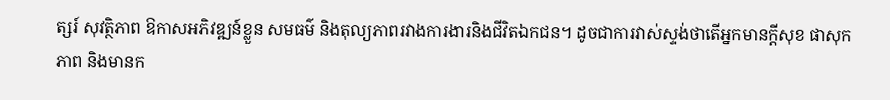ត្សរ៍ សុវត្ថិភាព ឱកាសអភិវឌ្ឍន៍ខ្លួន សមធម៌ និងតុល្យភាពរវាងការងារនិងជីវិតឯកជន។ ដូចជាការវាស់ស្ទង់ថាតើអ្នកមានក្ដីសុខ ផាសុកភាព និងមានក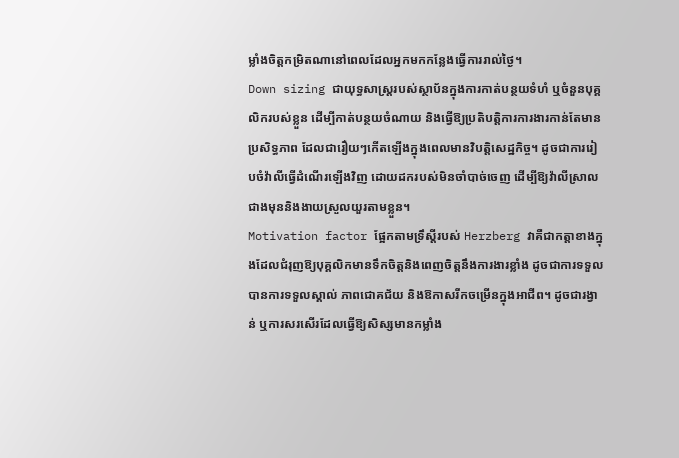ម្លាំងចិត្តកម្រិតណានៅពេលដែលអ្នកមកកន្លែងធ្វើការរាល់ថ្ងៃ។
Down sizing ជាយុទ្ធសាស្ត្ររបស់ស្ថាប័នក្នុងការកាត់បន្ថយទំហំ ឬចំនួនបុគ្គលិករបស់ខ្លួន ដើម្បីកាត់បន្ថយចំណាយ និងធ្វើឱ្យប្រតិបត្តិការការងារកាន់តែមានប្រសិទ្ធភាព ដែលជារឿយៗកើតឡើងក្នុងពេលមានវិបត្តិសេដ្ឋកិច្ច។ ដូចជាការរៀបចំវ៉ាលីធ្វើដំណើរឡើងវិញ ដោយដករបស់មិនចាំបាច់ចេញ ដើម្បីឱ្យវ៉ាលីស្រាលជាងមុននិងងាយស្រួលយួរតាមខ្លួន។
Motivation factor ផ្អែកតាមទ្រឹស្តីរបស់ Herzberg វាគឺជាកត្តាខាងក្នុងដែលជំរុញឱ្យបុគ្គលិកមានទឹកចិត្តនិងពេញចិត្តនឹងការងារខ្លាំង ដូចជាការទទួលបានការទទួលស្គាល់ ភាពជោគជ័យ និងឱកាសរីកចម្រើនក្នុងអាជីព។ ដូចជារង្វាន់ ឬការសរសើរដែលធ្វើឱ្យសិស្សមានកម្លាំង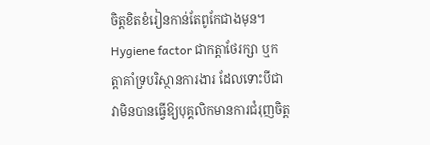ចិត្តខិតខំរៀនកាន់តែពូកែជាងមុន។
Hygiene factor ជាកត្តាថែរក្សា ឬកត្តាគាំទ្របរិស្ថានការងារ ដែលទោះបីជាវាមិនបានធ្វើឱ្យបុគ្គលិកមានការជំរុញចិត្ត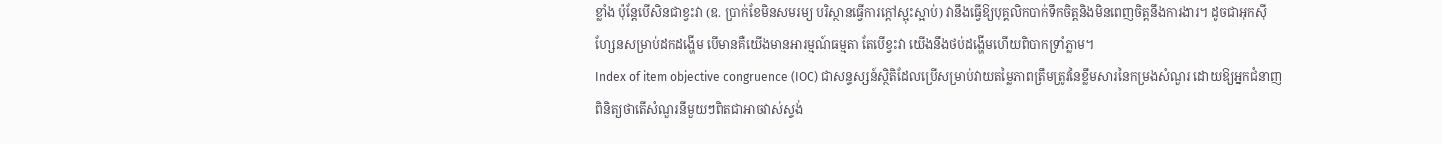ខ្លាំង ប៉ុន្តែបើសិនជាខ្វះវា (ឧ. ប្រាក់ខែមិនសមរម្យ បរិស្ថានធ្វើការក្តៅស្អុះស្អាប់) វានឹងធ្វើឱ្យបុគ្គលិកបាក់ទឹកចិត្តនិងមិនពេញចិត្តនឹងការងារ។ ដូចជាអុកស៊ីហ្សែនសម្រាប់ដកដង្ហើម បើមានគឺយើងមានអារម្មណ៍ធម្មតា តែបើខ្វះវា យើងនឹងថប់ដង្ហើមហើយពិបាកទ្រាំភ្លាម។
Index of item objective congruence (IOC) ជាសន្ទស្សន៍ស្ថិតិដែលប្រើសម្រាប់វាយតម្លៃភាពត្រឹមត្រូវនៃខ្លឹមសារនៃកម្រងសំណួរ ដោយឱ្យអ្នកជំនាញពិនិត្យថាតើសំណួរនីមួយៗពិតជាអាចវាស់ស្ទង់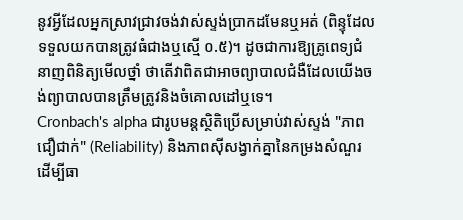នូវអ្វីដែលអ្នកស្រាវជ្រាវចង់វាស់ស្ទង់ប្រាកដមែនឬអត់ (ពិន្ទុដែលទទួលយកបានត្រូវធំជាងឬស្មើ ០.៥)។ ដូចជាការឱ្យគ្រូពេទ្យជំនាញពិនិត្យមើលថ្នាំ ថាតើវាពិតជាអាចព្យាបាលជំងឺដែលយើងចង់ព្យាបាលបានត្រឹមត្រូវនិងចំគោលដៅឬទេ។
Cronbach's alpha ជារូបមន្តស្ថិតិប្រើសម្រាប់វាស់ស្ទង់ "ភាពជឿជាក់" (Reliability) និងភាពស៊ីសង្វាក់គ្នានៃកម្រងសំណួរ ដើម្បីធា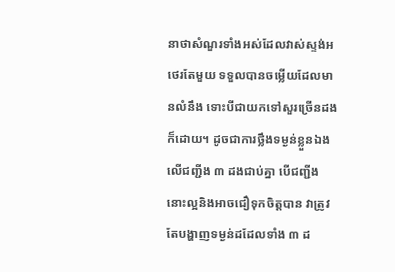នាថាសំណួរទាំងអស់ដែលវាស់ស្ទង់អថេរតែមួយ ទទួលបានចម្លើយដែលមានលំនឹង ទោះបីជាយកទៅសួរច្រើនដងក៏ដោយ។ ដូចជាការថ្លឹងទម្ងន់ខ្លួនឯងលើជញ្ជីង ៣ ដងជាប់គ្នា បើជញ្ជីងនោះល្អនិងអាចជឿទុកចិត្តបាន វាត្រូវតែបង្ហាញទម្ងន់ដដែលទាំង ៣ ដ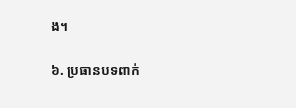ង។

៦. ប្រធានបទពាក់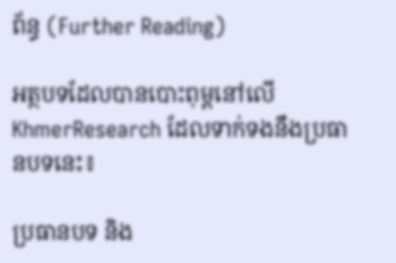ព័ន្ធ (Further Reading)

អត្ថបទដែលបានបោះពុម្ពនៅលើ KhmerResearch ដែលទាក់ទងនឹងប្រធានបទនេះ៖

ប្រធានបទ និង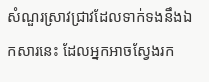សំណួរស្រាវជ្រាវដែលទាក់ទងនឹងឯកសារនេះ ដែលអ្នកអាចស្វែងរក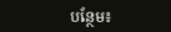បន្ថែម៖